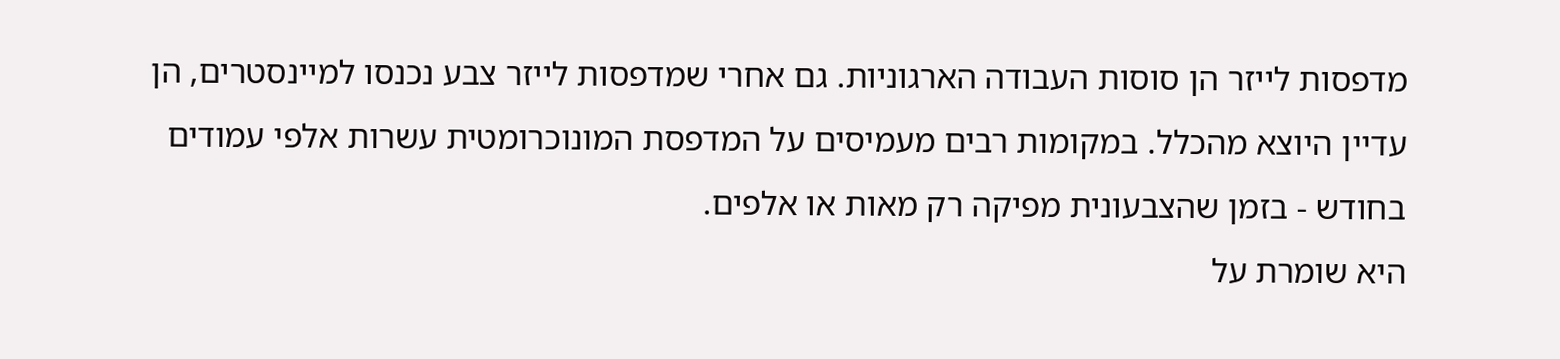מדפסות לייזר הן סוסות העבודה הארגוניות. גם אחרי שמדפסות לייזר צבע נכנסו למיינסטרים, הן עדיין היוצא מהכלל. במקומות רבים מעמיסים על המדפסת המונוכרומטית עשרות אלפי עמודים בחודש - בזמן שהצבעונית מפיקה רק מאות או אלפים.
היא שומרת על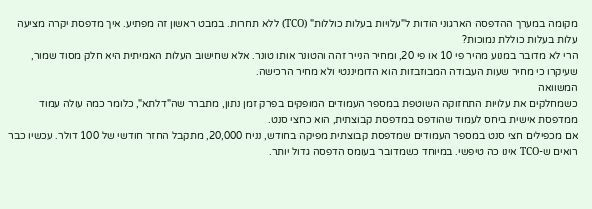מקומה במערך ההדפסה הארגוני הודות ל"עלויות בעלות כוללות" (TCO) ללא תחרות. במבט ראשון זה מפתיע. איך מדפסת יקרה מציעה עלות בעלות כוללת נמוכות?
הרי לא מדובר במנוע מהיר פי 10 או פי 20, ומחיר הנייר זהה והטונר אותו טונר. אלא שחישוב העלות האמיתית היא חלק מסוד שמור, שעיקרו כי מחיר שעות העבודה המבוזבזות הוא הדומיננטי ולא מחיר הרכישה.
המשוואה
כשמחלקים את עלויות התחזוקה השוטפת במספר העמודים המופקים בפרק זמן נתון, מתברר שה"דלתא", כלומר כמה עולה עמוד ממדפסת אישית ביחס לעמוד שהודפס במדפסת קבוצתית, הוא כחצי סנט.
אם מכפילים חצי סנט במספר העמודים שמדפסת קבוצתית מפיקה בחודש, נניח 20,000, מתקבל החזר חודשי של 100 דולר. עכשיו כבר רואים ש-TCO אינו כה טיפשי. במיוחד כשמדובר בעומס הדפסה גדול יותר.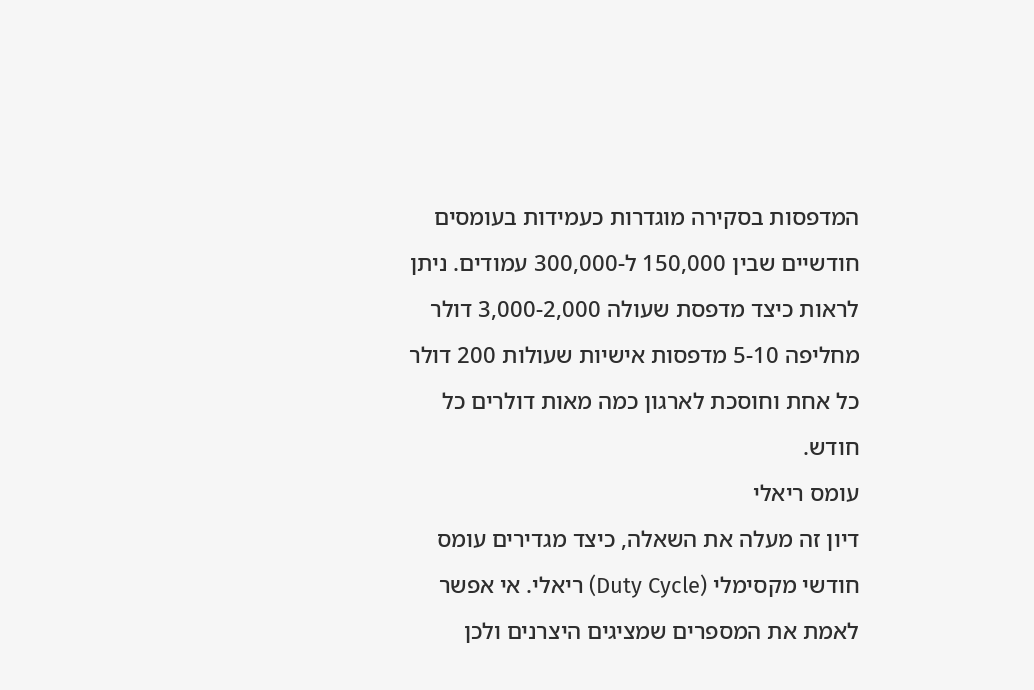המדפסות בסקירה מוגדרות כעמידות בעומסים חודשיים שבין 150,000 ל-300,000 עמודים. ניתן לראות כיצד מדפסת שעולה 3,000-2,000 דולר מחליפה 5-10 מדפסות אישיות שעולות 200 דולר כל אחת וחוסכת לארגון כמה מאות דולרים כל חודש.
עומס ריאלי
דיון זה מעלה את השאלה, כיצד מגדירים עומס חודשי מקסימלי (Duty Cycle) ריאלי. אי אפשר לאמת את המספרים שמציגים היצרנים ולכן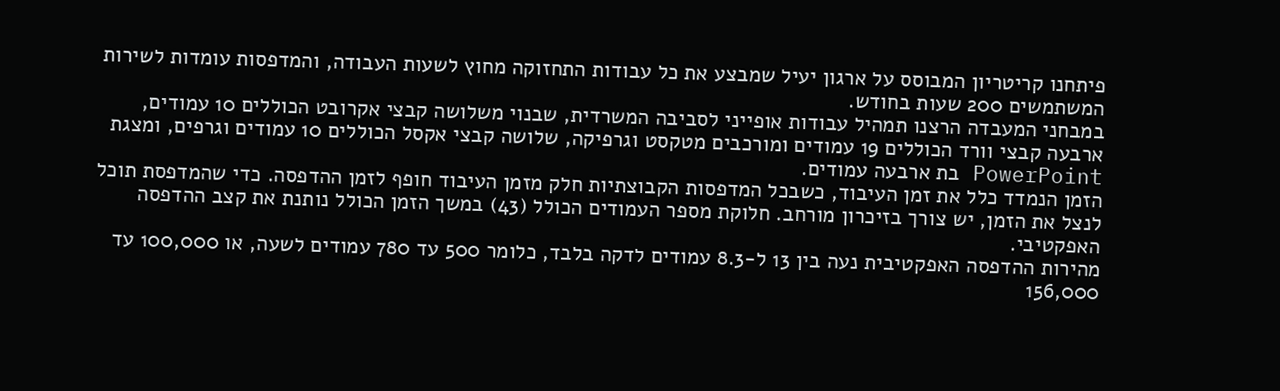פיתחנו קריטריון המבוסס על ארגון יעיל שמבצע את כל עבודות התחזוקה מחוץ לשעות העבודה, והמדפסות עומדות לשירות המשתמשים 200 שעות בחודש.
במבחני המעבדה הרצנו תמהיל עבודות אופייני לסביבה המשרדית, שבנוי משלושה קבצי אקרובט הכוללים 10 עמודים, ארבעה קבצי וורד הכוללים 19 עמודים ומורכבים מטקסט וגרפיקה, שלושה קבצי אקסל הכוללים 10 עמודים וגרפים, ומצגת PowerPoint בת ארבעה עמודים.
הזמן הנמדד כלל את זמן העיבוד, כשבכל המדפסות הקבוצתיות חלק מזמן העיבוד חופף לזמן ההדפסה. כדי שהמדפסת תוכל לנצל את הזמן, יש צורך בזיכרון מורחב. חלוקת מספר העמודים הכולל (43) במשך הזמן הכולל נותנת את קצב ההדפסה האפקטיבי.
מהירות ההדפסה האפקטיבית נעה בין 13 ל-8.3 עמודים לדקה בלבד, כלומר 500 עד 780 עמודים לשעה, או 100,000 עד 156,000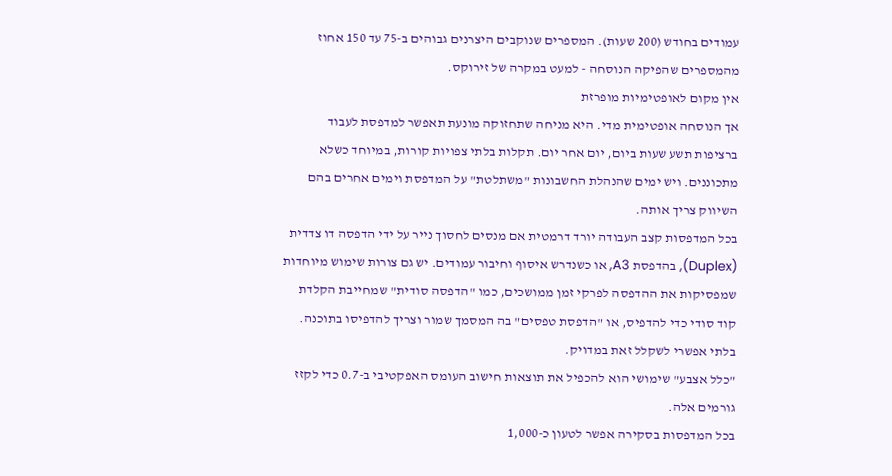עמודים בחודש (200 שעות). המספרים שנוקבים היצרנים גבוהים ב-75 עד 150 אחוז מהמספרים שהפיקה הנוסחה - למעט במקרה של זירוקס.
אין מקום לאופטימיות מופרזת
אך הנוסחה אופטימית מדי. היא מניחה שתחזוקה מונעת תאפשר למדפסת לעבוד ברציפות תשע שעות ביום, יום אחר יום. תקלות בלתי צפויות קורות, במיוחד כשלא מתכוננים. ויש ימים שהנהלת החשבונות "משתלטת" על המדפסת וימים אחרים בהם השיווק צריך אותה.
בכל המדפסות קצב העבודה יורד דרמטית אם מנסים לחסוך נייר על ידי הדפסה דו צדדית (Duplex), בהדפסת A3, או כשנדרש איסוף וחיבור עמודים. יש גם צורות שימוש מיוחדות שמפסיקות את ההדפסה לפרקי זמן ממושכים, כמו "הדפסה סודית" שמחייבת הקלדת קוד סודי כדי להדפיס, או "הדפסת טפסים" בה המסמך שמור וצריך להדפיסו בתוכנה. בלתי אפשרי לשקלל זאת במדויק.
"כלל אצבע" שימושי הוא להכפיל את תוצאות חישוב העומס האפקטיבי ב-0.7 כדי לקזז גורמים אלה.
בכל המדפסות בסקירה אפשר לטעון כ-1,000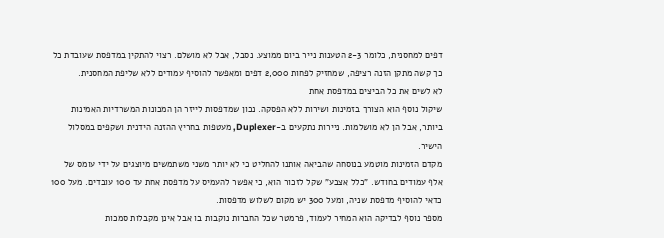דפים למחסנית, כלומר 2-3 הטענות נייר ביום ממוצע. נסבל, אבל לא מושלם. רצוי להתקין במדפסת שעובדת כל כך קשה מתקן הזנה רציפה, שמחזיק לפחות 2,000 דפים ומאפשר להוסיף עמודים ללא שליפת המחסנית.
לא לשים את כל הביצים במדפסת אחת
שיקול נוסף הוא הצורך בזמינות ושירות ללא הפסקה. נכון שמדפסות לייזר הן המכונות המשרדיות האמינות ביותר, אבל הן לא מושלמות. ניירות נתקעים ב-Duplexer, מעטפות בחריץ ההזנה הידנית ושקפים במסלול הישיר.
מקדם הזמינות מוטמע בנוסחה שהביאה אותנו להחליט כי לא יותר משני משתמשים מיוצגים על ידי עומס של אלף עמודים בחודש. "כלל אצבע" שקל לזכור הוא, כי אפשר להעמיס על מדפסת אחת עד 100 עובדים. מעל 100 כדאי להוסיף מדפסת שניה, ומעל 300 יש מקום לשלוש מדפסות.
מספר נוסף לבדיקה הוא המחיר לעמוד, פרמטר שכל החברות נוקבות בו אבל אינן מקבלות סמכות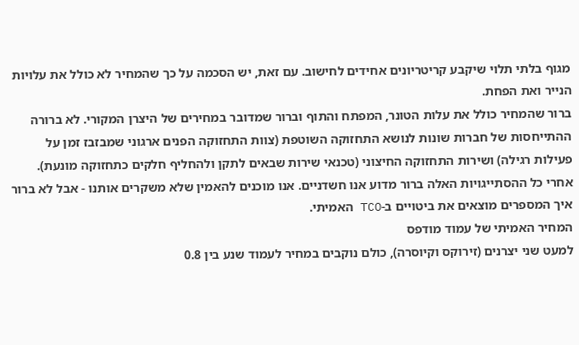מגוף בלתי תלוי שיקבע קריטריונים אחידים לחישוב. עם זאת, יש הסכמה על כך שהמחיר לא כולל את עלויות הנייר ואת הפחת.
ברור שהמחיר כולל את עלות הטונר, המפתח והתוף וברור שמדובר במחירים של היצרן המקורי. לא ברורה ההתייחסות של חברות שונות לנושא התחזוקה השוטפת (צוות התחזוקה הפנים ארגוני שמבזבז זמן על פעילות רגילה) ושירות התחזוקה החיצוני (טכנאי שירות שבאים לתקן ולהחליף חלקים כתחזוקה מונעת).
אחרי כל ההסתייגויות האלה ברור מדוע אנו חשדניים. אנו מוכנים להאמין שלא משקרים אותנו - אבל לא ברור איך המספרים מוצאים את ביטויים ב-TCO האמיתי.
המחיר האמיתי של עמוד מודפס
למעט שני יצרנים (זירוקס וקיוסרה), כולם נוקבים במחיר לעמוד שנע בין 0.8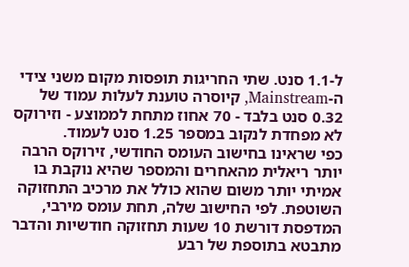ל-1.1 סנט. שתי החריגות תופסות מקום משני צידי ה-Mainstream, קיוסרה טוענת לעלות עמוד של 0.32 סנט בלבד - 70 אחוז מתחת לממוצע - וזירוקס לא מפחדת לנקוב במספר 1.25 סנט לעמוד.
כפי שראינו בחישוב העומס החודשי, זירוקס הרבה יותר ריאלית מהאחרים והמספר שהיא נוקבת בו אמיתי יותר משום שהוא כולל את מרכיב התחזוקה השוטפת. לפי החישוב שלה, תחת עומס מירבי, המדפסת דורשת 10 שעות תחזוקה חודשיות והדבר מתבטא בתוספת של רבע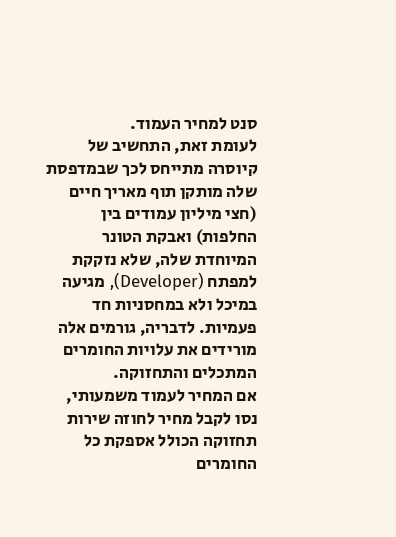סנט למחיר העמוד.
לעומת זאת, התחשיב של קיוסרה מתייחס לכך שבמדפסת שלה מותקן תוף מאריך חיים (חצי מיליון עמודים בין החלפות) ואבקת הטונר המיוחדת שלה, שלא נזקקת למפתח (Developer), מגיעה במיכל ולא במחסניות חד פעמיות. לדבריה, גורמים אלה מורידים את עלויות החומרים המתכלים והתחזוקה.
אם המחיר לעמוד משמעותי, נסו לקבל מחיר לחוזה שירות תחזוקה הכולל אספקת כל החומרים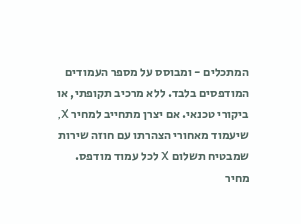המתכלים - ומבוסס על מספר העמודים המודפסים בלבד. ללא מרכיב תקופתי, או ביקורי טכנאי. אם יצרן מתחייב למחיר X, שיעמוד מאחורי הצהרתו עם חוזה שירות שמבטיח תשלום X לכל עמוד מודפס.
מחיר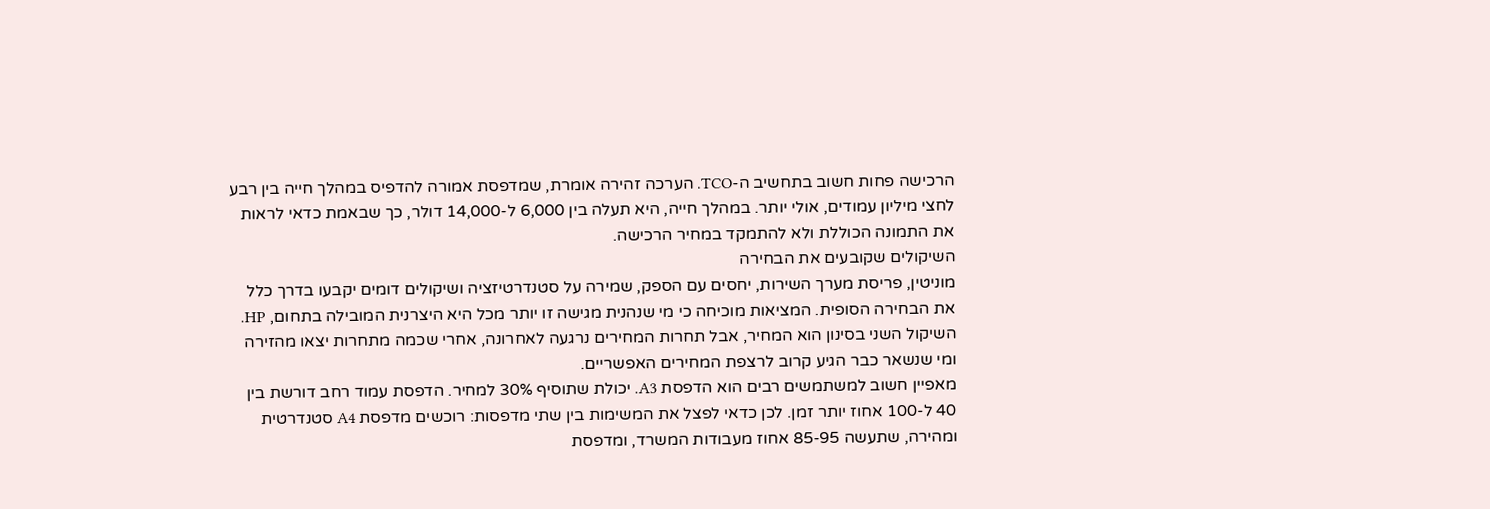הרכישה פחות חשוב בתחשיב ה-TCO. הערכה זהירה אומרת, שמדפסת אמורה להדפיס במהלך חייה בין רבע לחצי מיליון עמודים, אולי יותר. במהלך חייה, היא תעלה בין 6,000 ל-14,000 דולר, כך שבאמת כדאי לראות את התמונה הכוללת ולא להתמקד במחיר הרכישה.
השיקולים שקובעים את הבחירה
מוניטין, פריסת מערך השירות, יחסים עם הספק, שמירה על סטנדרטיזציה ושיקולים דומים יקבעו בדרך כלל את הבחירה הסופית. המציאות מוכיחה כי מי שנהנית מגישה זו יותר מכל היא היצרנית המובילה בתחום, HP.
השיקול השני בסינון הוא המחיר, אבל תחרות המחירים נרגעה לאחרונה, אחרי שכמה מתחרות יצאו מהזירה ומי שנשאר כבר הגיע קרוב לרצפת המחירים האפשריים.
מאפיין חשוב למשתמשים רבים הוא הדפסת A3. יכולת שתוסיף 30% למחיר. הדפסת עמוד רחב דורשת בין 40 ל-100 אחוז יותר זמן. לכן כדאי לפצל את המשימות בין שתי מדפסות: רוכשים מדפסת A4 סטנדרטית ומהירה, שתעשה 85-95 אחוז מעבודות המשרד, ומדפסת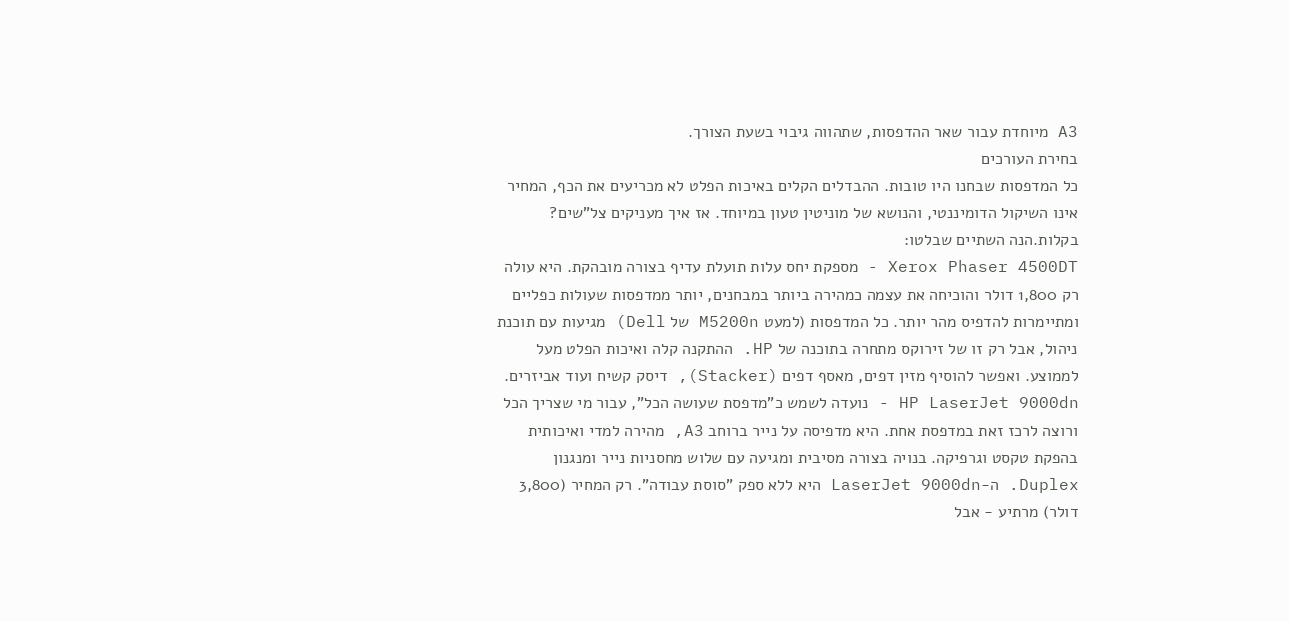A3 מיוחדת עבור שאר ההדפסות, שתהווה גיבוי בשעת הצורך.
בחירת העורכים
כל המדפסות שבחנו היו טובות. ההבדלים הקלים באיכות הפלט לא מכריעים את הכף, המחיר אינו השיקול הדומיננטי, והנושא של מוניטין טעון במיוחד. אז איך מעניקים צל"שים? בקלות.הנה השתיים שבלטו:
Xerox Phaser 4500DT - מספקת יחס עלות תועלת עדיף בצורה מובהקת. היא עולה רק 1,800 דולר והוכיחה את עצמה כמהירה ביותר במבחנים, יותר ממדפסות שעולות כפליים ומתיימרות להדפיס מהר יותר. כל המדפסות (למעט M5200n של Dell) מגיעות עם תוכנת ניהול, אבל רק זו של זירוקס מתחרה בתוכנה של HP. ההתקנה קלה ואיכות הפלט מעל לממוצע. ואפשר להוסיף מזין דפים, מאסף דפים (Stacker), דיסק קשיח ועוד אביזרים.
HP LaserJet 9000dn - נועדה לשמש כ"מדפסת שעושה הכל", עבור מי שצריך הכל ורוצה לרכז זאת במדפסת אחת. היא מדפיסה על נייר ברוחב A3, מהירה למדי ואיכותית בהפקת טקסט וגרפיקה. בנויה בצורה מסיבית ומגיעה עם שלוש מחסניות נייר ומנגנון Duplex. ה-LaserJet 9000dn היא ללא ספק "סוסת עבודה". רק המחיר (3,800 דולר) מרתיע - אבל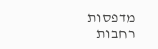מדפסות רחבות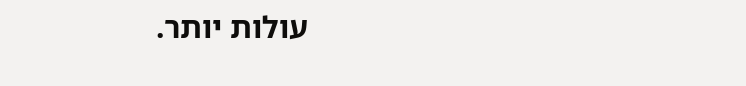עולות יותר.